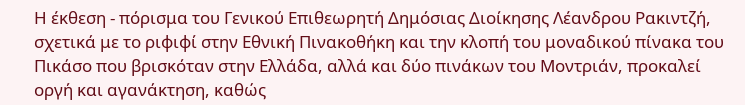Η έκθεση - πόρισμα του Γενικού Επιθεωρητή Δημόσιας Διοίκησης Λέανδρου Ρακιντζή, σχετικά με το ριφιφί στην Εθνική Πινακοθήκη και την κλοπή του μοναδικού πίνακα του Πικάσο που βρισκόταν στην Ελλάδα, αλλά και δύο πινάκων του Μοντριάν, προκαλεί οργή και αγανάκτηση, καθώς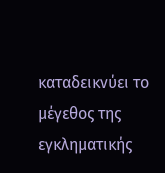καταδεικνύει το μέγεθος της εγκληματικής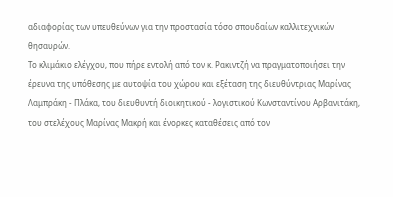αδιαφορίας των υπευθεύνων για την προστασία τόσο σπουδαίων καλλιτεχνικών θησαυρών.
Το κλιμάκιο ελέγχου, που πήρε εντολή από τον κ. Ρακιντζή να πραγματοποιήσει την έρευνα της υπόθεσης με αυτοψία του χώρου και εξέταση της διευθύντριας Μαρίνας Λαμπράκη - Πλάκα, του διευθυντή διοικητικού - λογιστικού Κωνσταντίνου Αρβανιτάκη, του στελέχους Μαρίνας Μακρή και ένορκες καταθέσεις από τον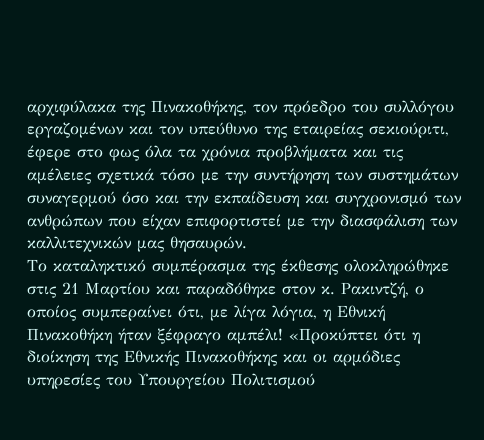αρχιφύλακα της Πινακοθήκης, τον πρόεδρο του συλλόγου εργαζομένων και τον υπεύθυνο της εταιρείας σεκιούριτι, έφερε στο φως όλα τα χρόνια προβλήματα και τις αμέλειες σχετικά τόσο με την συντήρηση των συστημάτων συναγερμού όσο και την εκπαίδευση και συγχρονισμό των ανθρώπων που είχαν επιφορτιστεί με την διασφάλιση των καλλιτεχνικών μας θησαυρών.
Το καταληκτικό συμπέρασμα της έκθεσης ολοκληρώθηκε στις 21 Μαρτίου και παραδόθηκε στον κ. Ρακιντζή, ο οποίος συμπεραίνει ότι, με λίγα λόγια, η Εθνική Πινακοθήκη ήταν ξέφραγο αμπέλι! «Προκύπτει ότι η διοίκηση της Εθνικής Πινακοθήκης και οι αρμόδιες υπηρεσίες του Υπουργείου Πολιτισμού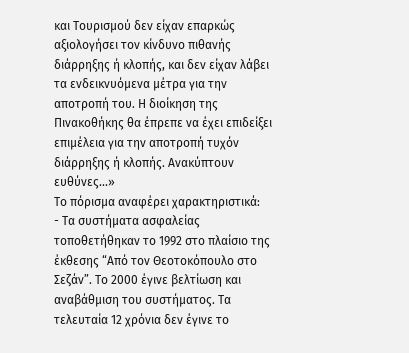και Τουρισμού δεν είχαν επαρκώς αξιολογήσει τον κίνδυνο πιθανής διάρρηξης ή κλοπής, και δεν είχαν λάβει τα ενδεικνυόμενα μέτρα για την αποτροπή του. Η διοίκηση της Πινακοθήκης θα έπρεπε να έχει επιδείξει επιμέλεια για την αποτροπή τυχόν διάρρηξης ή κλοπής. Ανακύπτουν ευθύνες...»
Το πόρισμα αναφέρει χαρακτηριστικά:
- Τα συστήματα ασφαλείας τοποθετήθηκαν το 1992 στο πλαίσιο της έκθεσης “Από τον Θεοτοκόπουλο στο Σεζάν”. Το 2000 έγινε βελτίωση και αναβάθμιση του συστήματος. Τα τελευταία 12 χρόνια δεν έγινε το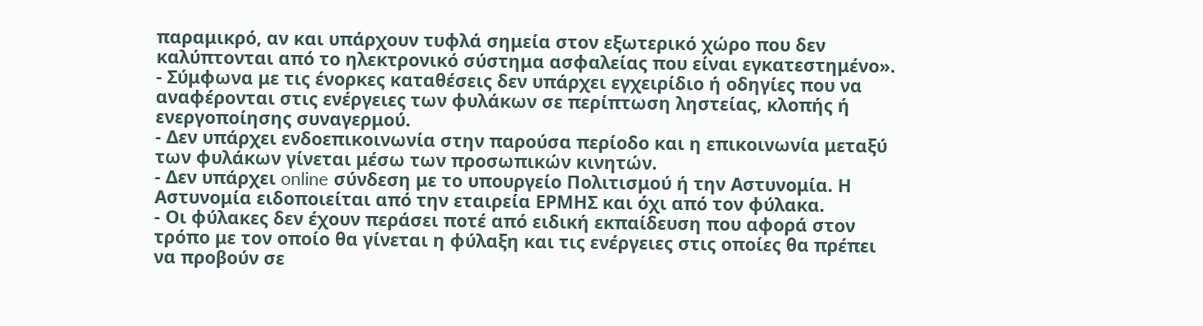παραμικρό, αν και υπάρχουν τυφλά σημεία στον εξωτερικό χώρο που δεν καλύπτονται από το ηλεκτρονικό σύστημα ασφαλείας που είναι εγκατεστημένο».
- Σύμφωνα με τις ένορκες καταθέσεις δεν υπάρχει εγχειρίδιο ή οδηγίες που να αναφέρονται στις ενέργειες των φυλάκων σε περίπτωση ληστείας, κλοπής ή ενεργοποίησης συναγερμού.
- Δεν υπάρχει ενδοεπικοινωνία στην παρούσα περίοδο και η επικοινωνία μεταξύ των φυλάκων γίνεται μέσω των προσωπικών κινητών.
- Δεν υπάρχει online σύνδεση με το υπουργείο Πολιτισμού ή την Αστυνομία. Η Αστυνομία ειδοποιείται από την εταιρεία ΕΡΜΗΣ και όχι από τον φύλακα.
- Οι φύλακες δεν έχουν περάσει ποτέ από ειδική εκπαίδευση που αφορά στον τρόπο με τον οποίο θα γίνεται η φύλαξη και τις ενέργειες στις οποίες θα πρέπει να προβούν σε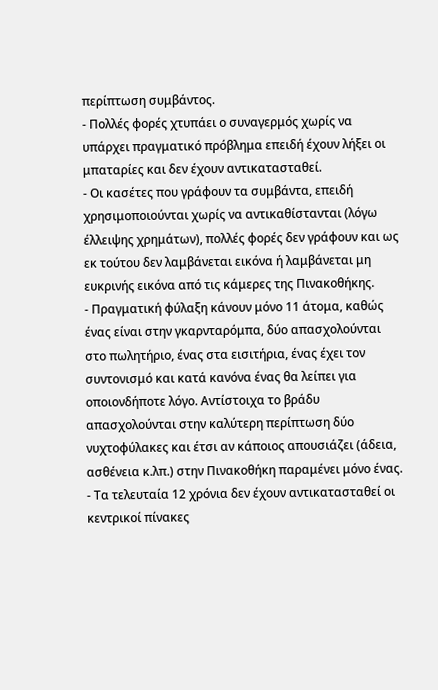περίπτωση συμβάντος.
- Πολλές φορές χτυπάει ο συναγερμός χωρίς να υπάρχει πραγματικό πρόβλημα επειδή έχουν λήξει οι μπαταρίες και δεν έχουν αντικατασταθεί.
- Οι κασέτες που γράφουν τα συμβάντα, επειδή χρησιμοποιούνται χωρίς να αντικαθίστανται (λόγω έλλειψης χρημάτων), πολλές φορές δεν γράφουν και ως εκ τούτου δεν λαμβάνεται εικόνα ή λαμβάνεται μη ευκρινής εικόνα από τις κάμερες της Πινακοθήκης.
- Πραγματική φύλαξη κάνουν μόνο 11 άτομα, καθώς ένας είναι στην γκαρνταρόμπα, δύο απασχολούνται στο πωλητήριο, ένας στα εισιτήρια, ένας έχει τον συντονισμό και κατά κανόνα ένας θα λείπει για οποιονδήποτε λόγο. Αντίστοιχα το βράδυ απασχολούνται στην καλύτερη περίπτωση δύο νυχτοφύλακες και έτσι αν κάποιος απουσιάζει (άδεια, ασθένεια κ.λπ.) στην Πινακοθήκη παραμένει μόνο ένας.
- Τα τελευταία 12 χρόνια δεν έχουν αντικατασταθεί οι κεντρικοί πίνακες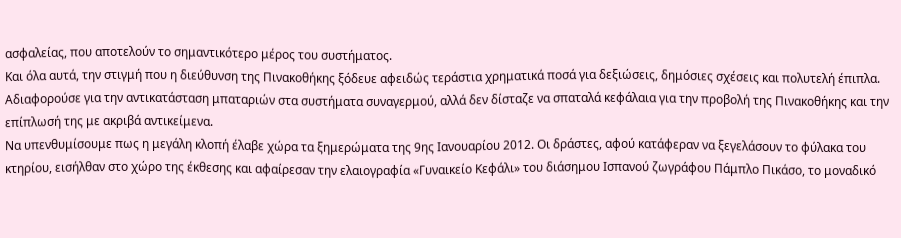ασφαλείας, που αποτελούν το σημαντικότερο μέρος του συστήματος.
Και όλα αυτά, την στιγμή που η διεύθυνση της Πινακοθήκης ξόδευε αφειδώς τεράστια χρηματικά ποσά για δεξιώσεις, δημόσιες σχέσεις και πολυτελή έπιπλα. Αδιαφορούσε για την αντικατάσταση μπαταριών στα συστήματα συναγερμού, αλλά δεν δίσταζε να σπαταλά κεφάλαια για την προβολή της Πινακοθήκης και την επίπλωσή της με ακριβά αντικείμενα.
Να υπενθυμίσουμε πως η μεγάλη κλοπή έλαβε χώρα τα ξημερώματα της 9ης Ιανουαρίου 2012. Οι δράστες, αφού κατάφεραν να ξεγελάσουν το φύλακα του κτηρίου, εισήλθαν στο χώρο της έκθεσης και αφαίρεσαν την ελαιογραφία «Γυναικείο Κεφάλι» του διάσημου Ισπανού ζωγράφου Πάμπλο Πικάσο, το μοναδικό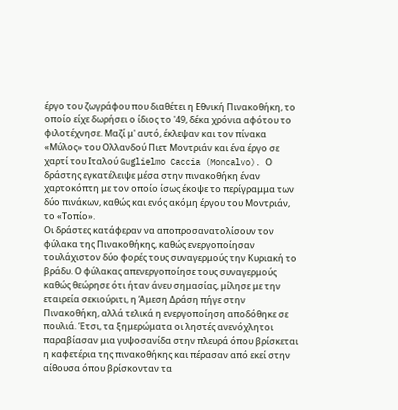έργο του ζωγράφου που διαθέτει η Εθνική Πινακοθήκη, το οποίο είχε δωρήσει ο ίδιος το '49, δέκα χρόνια αφότου το φιλοτέχνησε. Μαζί μ' αυτό, έκλεψαν και τον πίνακα «Μύλος» του Ολλανδού Πιετ Μοντριάν και ένα έργο σε χαρτί του Ιταλού Guglielmo Caccia (Moncalvo). Ο δράστης εγκατέλειψε μέσα στην πινακοθήκη έναν χαρτοκόπτη με τον οποίο ίσως έκοψε το περίγραμμα των δύο πινάκων, καθώς και ενός ακόμη έργου του Μοντριάν, το «Τοπίο».
Οι δράστες κατάφεραν να αποπροσανατολίσουν τον φύλακα της Πινακοθήκης, καθώς ενεργοποίησαν τουλάχιστον δύο φορές τους συναγερμούς την Κυριακή το βράδυ. Ο φύλακας απενεργοποίησε τους συναγερμούς καθώς θεώρησε ότι ήταν άνευ σημασίας, μίλησε με την εταιρεία σεκιούριτι, η Άμεση Δράση πήγε στην Πινακοθήκη, αλλά τελικά η ενεργοποίηση αποδόθηκε σε πουλιά. Έτσι, τα ξημερώματα οι ληστές ανενόχλητοι παραβίασαν μια γυψοσανίδα στην πλευρά όπου βρίσκεται η καφετέρια της πινακοθήκης και πέρασαν από εκεί στην αίθουσα όπου βρίσκονταν τα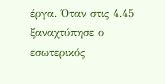έργα. Όταν στις 4.45 ξαναχτύπησε ο εσωτερικός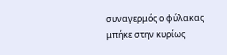συναγερμός ο φύλακας μπήκε στην κυρίως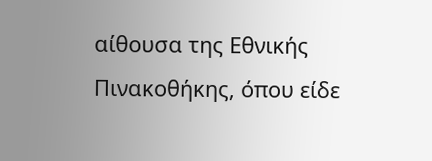αίθουσα της Εθνικής Πινακοθήκης, όπου είδε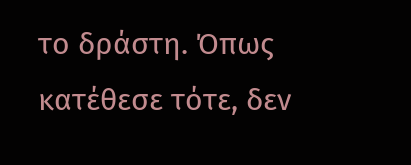το δράστη. Όπως κατέθεσε τότε, δεν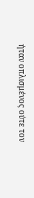ήταν οπλισμένος ούτε τον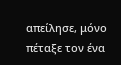απείλησε, μόνο πέταξε τον ένα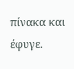πίνακα και έφυγε.